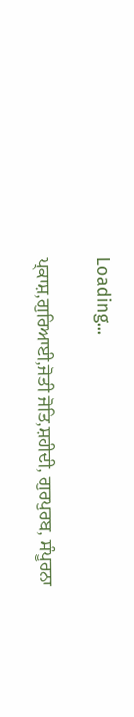Loading...

ਪ੍ਕਾਸ਼,ਗੁਰਿਆਈ,ਜੋਤੀ ਜੋਤਿ,ਸ਼ਹੀਦੀ, ਗੁਰਪੁਰਬ, ਸੰਪੂਰਨਾ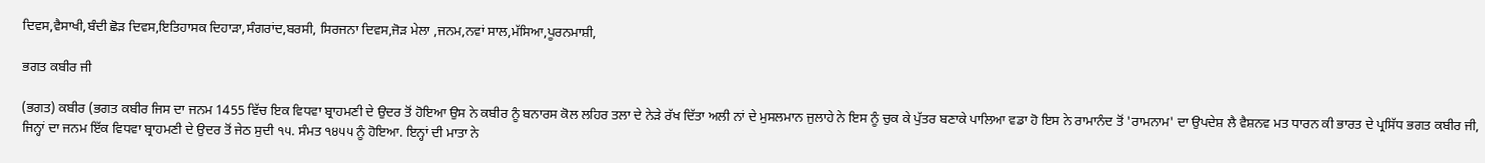ਦਿਵਸ,ਵੈਸਾਖੀ,ਬੰਦੀ ਛੋੜ ਦਿਵਸ,ਇਤਿਹਾਸਕ ਦਿਹਾੜਾ,ਸੰਗਰਾਂਦ,ਬਰਸੀ, ਸਿਰਜਨਾ ਦਿਵਸ,ਜੋੜ ਮੇਲਾ ,ਜਨਮ,ਨਵਾਂ ਸਾਲ,ਮੱਸਿਆ,ਪੂਰਨਮਾਸ਼ੀ,

ਭਗਤ ਕਬੀਰ ਜੀ

(ਭਗਤ) ਕਬੀਰ (ਭਗਤ ਕਬੀਰ ਜਿਸ ਦਾ ਜਨਮ 1455 ਵਿੱਚ ਇਕ ਵਿਧਵਾ ਬ੍ਰਾਹਮਣੀ ਦੇ ਉਦਰ ਤੋਂ ਹੋਇਆ ਉਸ ਨੇ ਕਬੀਰ ਨੂੰ ਬਨਾਰਸ ਕੋਲ ਲਹਿਰ ਤਲਾ ਦੇ ਨੇੜੇ ਰੱਖ ਦਿੱਤਾ ਅਲੀ ਨਾਂ ਦੇ ਮੁਸਲਮਾਨ ਜੁਲਾਹੇ ਨੇ ਇਸ ਨੂੰ ਚੁਕ ਕੇ ਪੁੱਤਰ ਬਣਾਕੇ ਪਾਲਿਆ ਵਡਾ ਹੋ ਇਸ ਨੇ ਰਾਮਾਨੰਦ ਤੋਂ 'ਰਾਮਨਾਮ' ਦਾ ਉਪਦੇਸ਼ ਲੈ ਵੈਸ਼ਨਵ ਮਤ ਧਾਰਨ ਕੀ ਭਾਰਤ ਦੇ ਪ੍ਰਸਿੱਧ ਭਗਤ ਕਬੀਰ ਜੀ, ਜਿਨ੍ਹਾਂ ਦਾ ਜਨਮ ਇੱਕ ਵਿਧਵਾ ਬ੍ਰਾਹਮਣੀ ਦੇ ਉਦਰ ਤੋਂ ਜੇਠ ਸੁਦੀ ੧੫. ਸੰਮਤ ੧੪੫੫ ਨੂੰ ਹੋਇਆ. ਇਨ੍ਹਾਂ ਦੀ ਮਾਤਾ ਨੇ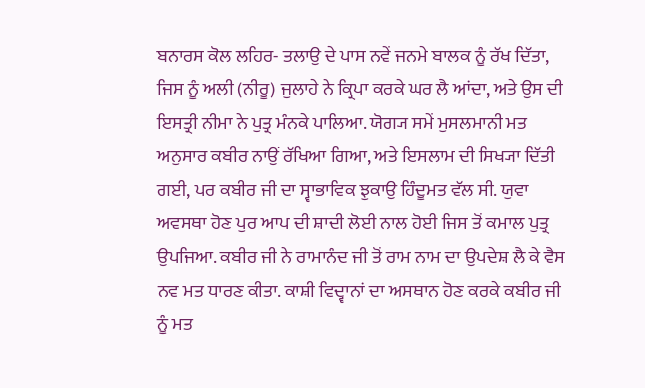ਬਨਾਰਸ ਕੋਲ ਲਹਿਰ- ਤਲਾਉ ਦੇ ਪਾਸ ਨਵੇਂ ਜਨਮੇ ਬਾਲਕ ਨੂੰ ਰੱਖ ਦਿੱਤਾ, ਜਿਸ ਨੂੰ ਅਲੀ (ਨੀਰੂ) ਜੁਲਾਹੇ ਨੇ ਕ੍ਰਿਪਾ ਕਰਕੇ ਘਰ ਲੈ ਆਂਦਾ, ਅਤੇ ਉਸ ਦੀ ਇਸਤ੍ਰੀ ਨੀਮਾ ਨੇ ਪੁਤ੍ਰ ਮੰਨਕੇ ਪਾਲਿਆ. ਯੋਗ੍ਯ ਸਮੇਂ ਮੁਸਲਮਾਨੀ ਮਤ ਅਨੁਸਾਰ ਕਬੀਰ ਨਾਉਂ ਰੱਖਿਆ ਗਿਆ, ਅਤੇ ਇਸਲਾਮ ਦੀ ਸਿਖ੍ਯਾ ਦਿੱਤੀ ਗਈ, ਪਰ ਕਬੀਰ ਜੀ ਦਾ ਸ੍ਵਾਭਾਵਿਕ ਝੁਕਾਉ ਹਿੰਦੂਮਤ ਵੱਲ ਸੀ. ਯੁਵਾ ਅਵਸਥਾ ਹੋਣ ਪੁਰ ਆਪ ਦੀ ਸ਼ਾਦੀ ਲੋਈ ਨਾਲ ਹੋਈ ਜਿਸ ਤੋਂ ਕਮਾਲ ਪੁਤ੍ਰ ਉਪਜਿਆ. ਕਬੀਰ ਜੀ ਨੇ ਰਾਮਾਨੰਦ ਜੀ ਤੋਂ ਰਾਮ ਨਾਮ ਦਾ ਉਪਦੇਸ਼ ਲੈ ਕੇ ਵੈਸ ਨਵ ਮਤ ਧਾਰਣ ਕੀਤਾ. ਕਾਸ਼ੀ ਵਿਦ੍ਵਾਨਾਂ ਦਾ ਅਸਥਾਨ ਹੋਣ ਕਰਕੇ ਕਬੀਰ ਜੀ ਨੂੰ ਮਤ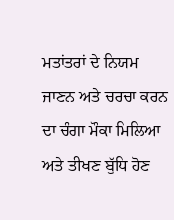ਮਤਾਂਤਰਾਂ ਦੇ ਨਿਯਮ ਜਾਣਨ ਅਤੇ ਚਰਚਾ ਕਰਨ ਦਾ ਚੰਗਾ ਮੌਕਾ ਮਿਲਿਆ ਅਤੇ ਤੀਖਣ ਬੁੱਧਿ ਹੋਣ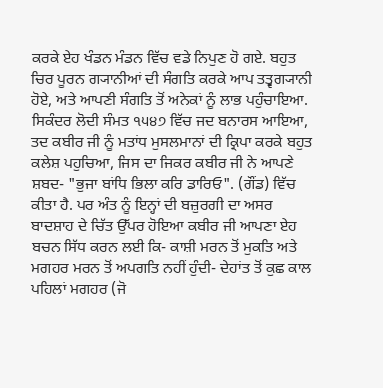ਕਰਕੇ ਏਹ ਖੰਡਨ ਮੰਡਨ ਵਿੱਚ ਵਡੇ ਨਿਪੁਣ ਹੋ ਗਏ. ਬਹੁਤ ਚਿਰ ਪੂਰਨ ਗ੍ਯਾਨੀਆਂ ਦੀ ਸੰਗਤਿ ਕਰਕੇ ਆਪ ਤਤ੍ਵਗ੍ਯਾਨੀ ਹੋਏ, ਅਤੇ ਆਪਣੀ ਸੰਗਤਿ ਤੋਂ ਅਨੇਕਾਂ ਨੂੰ ਲਾਭ ਪਹੁੰਚਾਇਆ. ਸਿਕੰਦਰ ਲੋਦੀ ਸੰਮਤ ੧੫੪੭ ਵਿੱਚ ਜਦ ਬਨਾਰਸ ਆਇਆ, ਤਦ ਕਬੀਰ ਜੀ ਨੂੰ ਮਤਾਂਧ ਮੁਸਲਮਾਨਾਂ ਦੀ ਕ੍ਰਿਪਾ ਕਰਕੇ ਬਹੁਤ ਕਲੇਸ਼ ਪਹੁਚਿਆ, ਜਿਸ ਦਾ ਜਿਕਰ ਕਬੀਰ ਜੀ ਨੇ ਆਪਣੇ ਸ਼ਬਦ- "ਭੁਜਾ ਬਾਂਧਿ ਭਿਲਾ ਕਰਿ ਡਾਰਿਓ". (ਗੌਂਡ) ਵਿੱਚ ਕੀਤਾ ਹੈ. ਪਰ ਅੰਤ ਨੂੰ ਇਨ੍ਹਾਂ ਦੀ ਬਜ਼ੁਰਗੀ ਦਾ ਅਸਰ ਬਾਦਸ਼ਾਹ ਦੇ ਚਿੱਤ ਉੱਪਰ ਹੋਇਆ ਕਬੀਰ ਜੀ ਆਪਣਾ ਏਹ ਬਚਨ ਸਿੱਧ ਕਰਨ ਲਈ ਕਿ- ਕਾਸ਼ੀ ਮਰਨ ਤੋਂ ਮੁਕਤਿ ਅਤੇ ਮਗਹਰ ਮਰਨ ਤੋਂ ਅਪਗਤਿ ਨਹੀਂ ਹੁੰਦੀ- ਦੇਹਾਂਤ ਤੋਂ ਕੁਛ ਕਾਲ ਪਹਿਲਾਂ ਮਗਹਰ (ਜੋ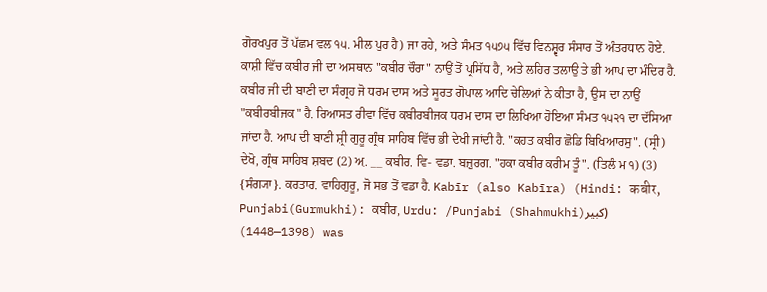ਗੋਰਖਪੁਰ ਤੋਂ ਪੱਛਮ ਵਲ ੧੫. ਮੀਲ ਪੁਰ ਹੈ) ਜਾ ਰਹੇ, ਅਤੇ ਸੰਮਤ ੧੫੭੫ ਵਿੱਚ ਵਿਨਸ਼੍ਵਰ ਸੰਸਾਰ ਤੋਂ ਅੰਤਰਧਾਨ ਹੋਏ. ਕਾਸ਼ੀ ਵਿੱਚ ਕਬੀਰ ਜੀ ਦਾ ਅਸਥਾਨ "ਕਬੀਰ ਚੌਰਾ" ਨਾਉਂ ਤੋਂ ਪ੍ਰਸਿੱਧ ਹੈ, ਅਤੇ ਲਹਿਰ ਤਲਾਉ ਤੇ ਭੀ ਆਪ ਦਾ ਮੰਦਿਰ ਹੈ. ਕਬੀਰ ਜੀ ਦੀ ਬਾਣੀ ਦਾ ਸੰਗ੍ਰਹ ਜੋ ਧਰਮ ਦਾਸ ਅਤੇ ਸੂਰਤ ਗੋਪਾਲ ਆਦਿ ਚੇਲਿਆਂ ਨੇ ਕੀਤਾ ਹੈ, ਉਸ ਦਾ ਨਾਉਂ "ਕਬੀਰਬੀਜਕ" ਹੈ. ਰਿਆਸਤ ਰੀਵਾ ਵਿੱਚ ਕਬੀਰਬੀਜਕ ਧਰਮ ਦਾਸ ਦਾ ਲਿਖਿਆ ਹੋਇਆ ਸੰਮਤ ੧੫੨੧ ਦਾ ਦੱਸਿਆ ਜਾਂਦਾ ਹੈ. ਆਪ ਦੀ ਬਾਣੀ ਸ਼੍ਰੀ ਗੁਰੂ ਗ੍ਰੰਥ ਸਾਹਿਬ ਵਿੱਚ ਭੀ ਦੇਖੀ ਜਾਂਦੀ ਹੈ. "ਕਹਤ ਕਬੀਰ ਛੋਡਿ ਬਿਖਿਆਰਸੁ". (ਸ੍ਰੀ) ਦੇਖੋ, ਗ੍ਰੰਥ ਸਾਹਿਬ ਸ਼ਬਦ (2) ਅ਼. __ ਕਬੀਰ. ਵਿ- ਵਡਾ. ਬਜ਼ੁਰਗ. "ਹਕਾ ਕਬੀਰ ਕਰੀਮ ਤੂੰ". (ਤਿਲੰ ਮ ੧) (3) {ਸੰਗ੍ਯਾ}. ਕਰਤਾਰ. ਵਾਹਿਗੁਰੂ, ਜੋ ਸਭ ਤੋਂ ਵਡਾ ਹੈ. Kabīr (also Kabīra) (Hindi: कबीर, Punjabi(Gurmukhi): ਕਬੀਰ, Urdu: /Punjabi (Shahmukhi)کبير) (1398—1448) was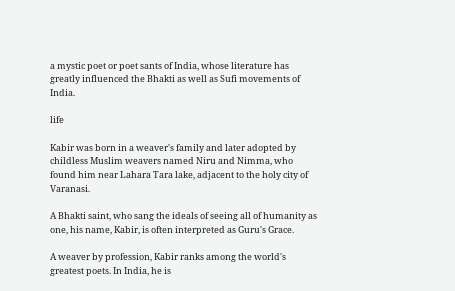a mystic poet or poet sants of India, whose literature has greatly influenced the Bhakti as well as Sufi movements of India.

life

Kabir was born in a weaver's family and later adopted by childless Muslim weavers named Niru and Nimma, who found him near Lahara Tara lake, adjacent to the holy city of Varanasi.

A Bhakti saint, who sang the ideals of seeing all of humanity as one, his name, Kabir, is often interpreted as Guru's Grace.

A weaver by profession, Kabir ranks among the world's greatest poets. In India, he is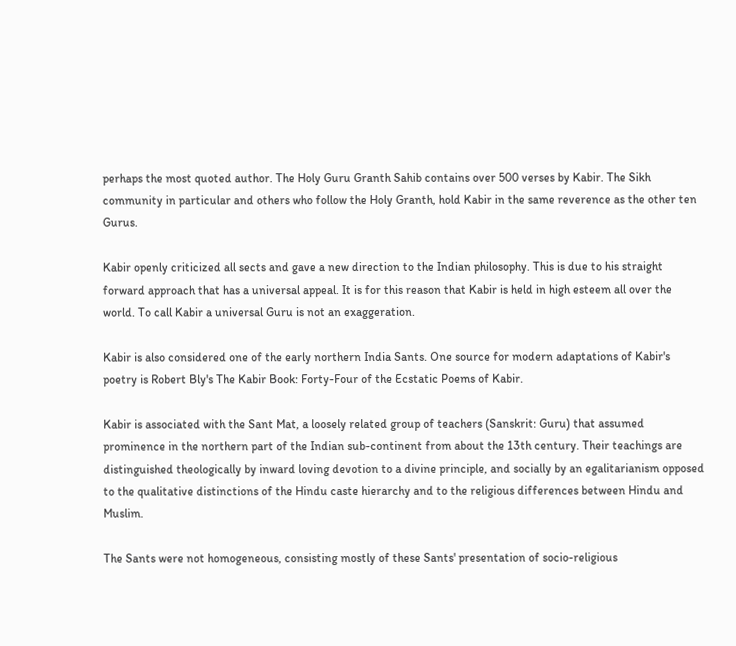perhaps the most quoted author. The Holy Guru Granth Sahib contains over 500 verses by Kabir. The Sikh community in particular and others who follow the Holy Granth, hold Kabir in the same reverence as the other ten Gurus.

Kabir openly criticized all sects and gave a new direction to the Indian philosophy. This is due to his straight forward approach that has a universal appeal. It is for this reason that Kabir is held in high esteem all over the world. To call Kabir a universal Guru is not an exaggeration.

Kabir is also considered one of the early northern India Sants. One source for modern adaptations of Kabir's poetry is Robert Bly's The Kabir Book: Forty-Four of the Ecstatic Poems of Kabir.

Kabir is associated with the Sant Mat, a loosely related group of teachers (Sanskrit: Guru) that assumed prominence in the northern part of the Indian sub-continent from about the 13th century. Their teachings are distinguished theologically by inward loving devotion to a divine principle, and socially by an egalitarianism opposed to the qualitative distinctions of the Hindu caste hierarchy and to the religious differences between Hindu and Muslim.

The Sants were not homogeneous, consisting mostly of these Sants' presentation of socio-religious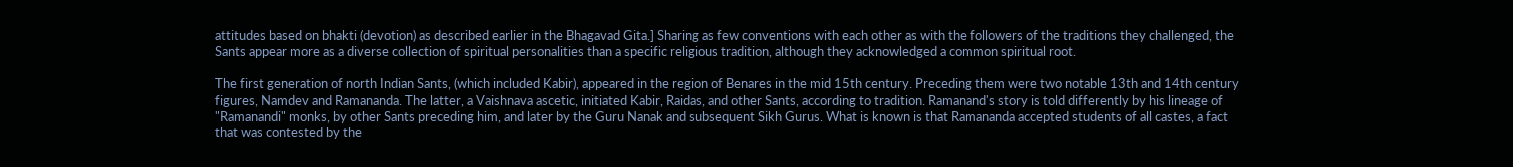attitudes based on bhakti (devotion) as described earlier in the Bhagavad Gita.] Sharing as few conventions with each other as with the followers of the traditions they challenged, the Sants appear more as a diverse collection of spiritual personalities than a specific religious tradition, although they acknowledged a common spiritual root.

The first generation of north Indian Sants, (which included Kabir), appeared in the region of Benares in the mid 15th century. Preceding them were two notable 13th and 14th century figures, Namdev and Ramananda. The latter, a Vaishnava ascetic, initiated Kabir, Raidas, and other Sants, according to tradition. Ramanand's story is told differently by his lineage of "Ramanandi" monks, by other Sants preceding him, and later by the Guru Nanak and subsequent Sikh Gurus. What is known is that Ramananda accepted students of all castes, a fact that was contested by the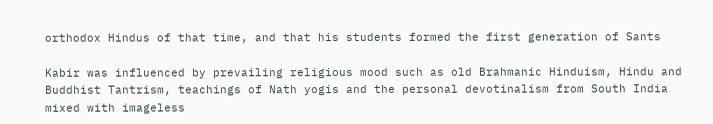orthodox Hindus of that time, and that his students formed the first generation of Sants

Kabir was influenced by prevailing religious mood such as old Brahmanic Hinduism, Hindu and Buddhist Tantrism, teachings of Nath yogis and the personal devotinalism from South India mixed with imageless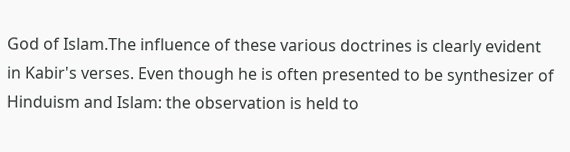God of Islam.The influence of these various doctrines is clearly evident in Kabir's verses. Even though he is often presented to be synthesizer of Hinduism and Islam: the observation is held to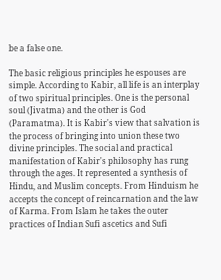be a false one.

The basic religious principles he espouses are simple. According to Kabir, all life is an interplay of two spiritual principles. One is the personal soul (Jivatma) and the other is God (Paramatma). It is Kabir's view that salvation is the process of bringing into union these two divine principles. The social and practical manifestation of Kabir's philosophy has rung through the ages. It represented a synthesis of Hindu, and Muslim concepts. From Hinduism he accepts the concept of reincarnation and the law of Karma. From Islam he takes the outer practices of Indian Sufi ascetics and Sufi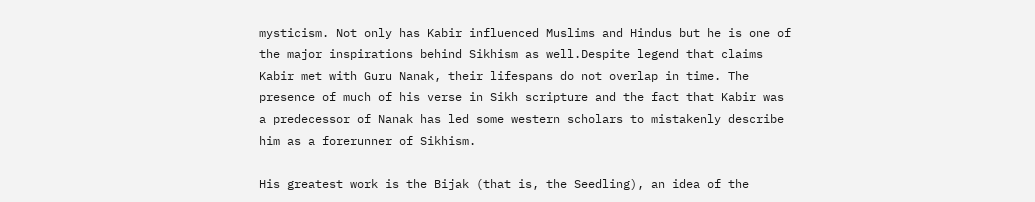mysticism. Not only has Kabir influenced Muslims and Hindus but he is one of the major inspirations behind Sikhism as well.Despite legend that claims Kabir met with Guru Nanak, their lifespans do not overlap in time. The presence of much of his verse in Sikh scripture and the fact that Kabir was a predecessor of Nanak has led some western scholars to mistakenly describe him as a forerunner of Sikhism.

His greatest work is the Bijak (that is, the Seedling), an idea of the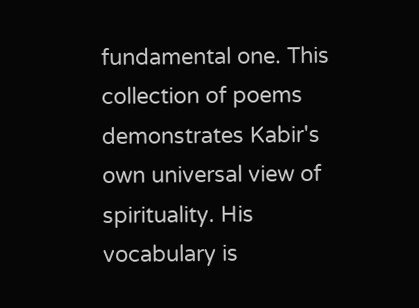fundamental one. This collection of poems demonstrates Kabir's own universal view of spirituality. His vocabulary is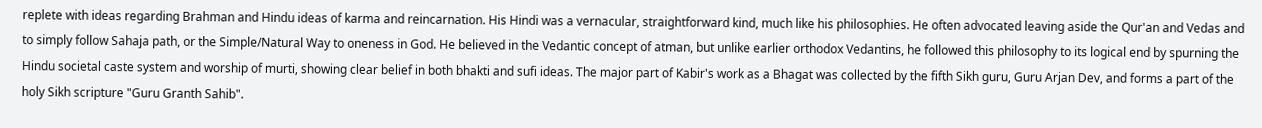replete with ideas regarding Brahman and Hindu ideas of karma and reincarnation. His Hindi was a vernacular, straightforward kind, much like his philosophies. He often advocated leaving aside the Qur'an and Vedas and to simply follow Sahaja path, or the Simple/Natural Way to oneness in God. He believed in the Vedantic concept of atman, but unlike earlier orthodox Vedantins, he followed this philosophy to its logical end by spurning the Hindu societal caste system and worship of murti, showing clear belief in both bhakti and sufi ideas. The major part of Kabir's work as a Bhagat was collected by the fifth Sikh guru, Guru Arjan Dev, and forms a part of the holy Sikh scripture "Guru Granth Sahib".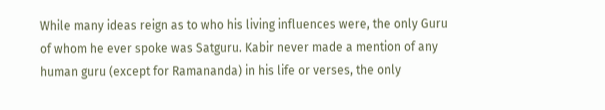While many ideas reign as to who his living influences were, the only Guru of whom he ever spoke was Satguru. Kabir never made a mention of any human guru (except for Ramananda) in his life or verses, the only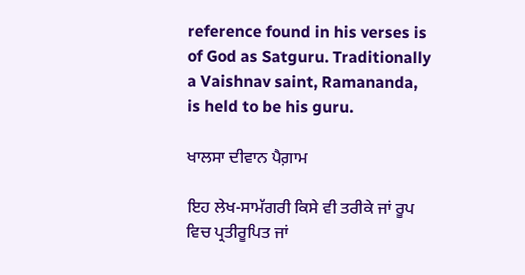reference found in his verses is of God as Satguru. Traditionally a Vaishnav saint, Ramananda, is held to be his guru.

ਖਾਲਸਾ ਦੀਵਾਨ ਪੈਗ਼ਾਮ

ਇਹ ਲੇਖ-ਸਾਮੱਗਰੀ ਕਿਸੇ ਵੀ ਤਰੀਕੇ ਜਾਂ ਰੂਪ ਵਿਚ ਪ੍ਰਤੀਰੂਪਿਤ ਜਾਂ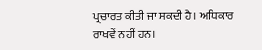ਪ੍ਰਚਾਰਤ ਕੀਤੀ ਜਾ ਸਕਦੀ ਹੈ। ਅਧਿਕਾਰ ਰਾਖਵੇਂ ਨਹੀਂ ਹਨ।